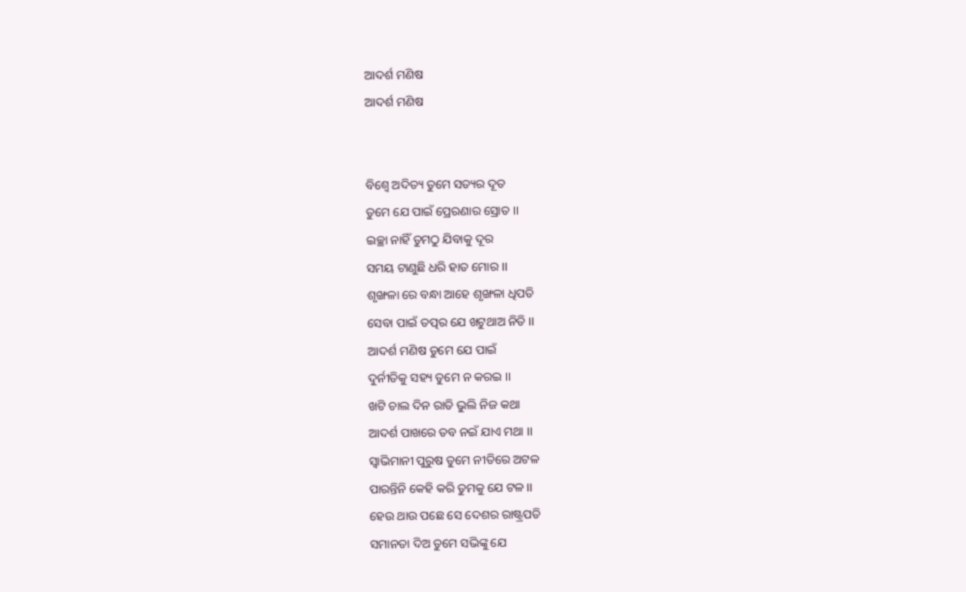ଆଦର୍ଶ ମଣିଷ
ଆଦର୍ଶ ମଣିଷ


ବିଶ୍ୱେ ଅଦିତ୍ୟ ତୁମେ ସତ୍ୟର ଦୂତ
ତୁମେ ଯେ ପାଇଁ ପ୍ରେରଣାର ସ୍ରୋତ ।।
ଇଚ୍ଛା ନାହିଁ ତୁମଠୁ ଯିବାକୁ ଦୂର
ସମୟ ଟାଣୁଛି ଧରି ହାତ ମୋର ।।
ଶୃଙ୍ଖଳା ରେ ବନ୍ଧା ଆହେ ଶୃଙ୍ଖଳା ଧିପତି
ସେବା ପାଇଁ ତତ୍ପର ଯେ ଖଟୁଥାଅ ନିତି ।।
ଆଦର୍ଶ ମଣିଷ ତୁମେ ଯେ ପାଇଁ
ଦୁର୍ନୀତିକୁ ସହ୍ୟ ତୁମେ ନ କରଇ ।।
ଖଟି ଚାଲ ଦିନ ରାତି ଭୁଲି ନିଜ କଥା
ଆଦର୍ଶ ପାଖରେ ତବ ନଇଁ ଯାଏ ମଥା ।।
ସ୍ଵାଭିମାନୀ ପୁରୁଷ ତୁମେ ନୀତିରେ ଅଟଳ
ପାରନ୍ତିନି କେହି କରି ତୁମକୁ ଯେ ଟଳ ।।
ହେଉ ଥାଉ ପଛେ ସେ ଦେଶର ରାଷ୍ଟ୍ରପତି
ସମାନତା ଦିଅ ତୁମେ ସଭିଙ୍କୁ ଯେ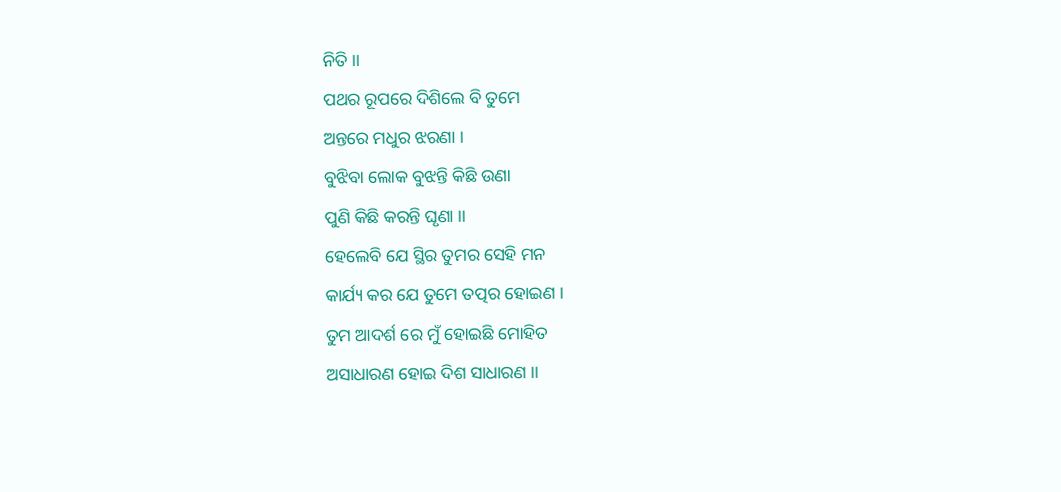ନିତି ।।
ପଥର ରୂପରେ ଦିଶିଲେ ବି ତୁମେ
ଅନ୍ତରେ ମଧୁର ଝରଣା ।
ବୁଝିବା ଲୋକ ବୁଝନ୍ତି କିଛି ଉଣା
ପୁଣି କିଛି କରନ୍ତି ଘୃଣା ।।
ହେଲେବି ଯେ ସ୍ଥିର ତୁମର ସେହି ମନ
କାର୍ଯ୍ୟ କର ଯେ ତୁମେ ତତ୍ପର ହୋଇଣ ।
ତୁମ ଆଦର୍ଶ ରେ ମୁଁ ହୋଇଛି ମୋହିତ
ଅସାଧାରଣ ହୋଇ ଦିଶ ସାଧାରଣ ।।